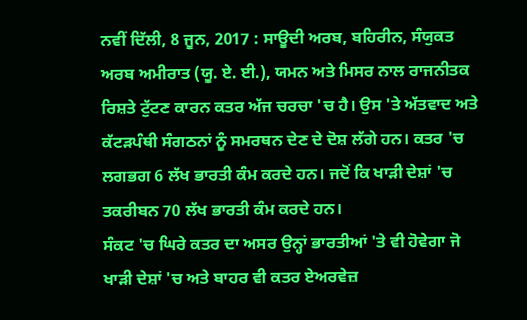ਨਵੀਂ ਦਿੱਲੀ, 8 ਜੂਨ, 2017 : ਸਾਊਦੀ ਅਰਬ, ਬਹਿਰੀਨ, ਸੰਯੁਕਤ ਅਰਬ ਅਮੀਰਾਤ (ਯੂ. ਏ. ਈ.), ਯਮਨ ਅਤੇ ਮਿਸਰ ਨਾਲ ਰਾਜਨੀਤਕ ਰਿਸ਼ਤੇ ਟੁੱਟਣ ਕਾਰਨ ਕਤਰ ਅੱਜ ਚਰਚਾ 'ਚ ਹੈ। ਉਸ 'ਤੇ ਅੱਤਵਾਦ ਅਤੇ ਕੱਟੜਪੰਥੀ ਸੰਗਠਨਾਂ ਨੂੰ ਸਮਰਥਨ ਦੇਣ ਦੇ ਦੋਸ਼ ਲੱਗੇ ਹਨ। ਕਤਰ 'ਚ ਲਗਭਗ 6 ਲੱਖ ਭਾਰਤੀ ਕੰਮ ਕਰਦੇ ਹਨ। ਜਦੋਂ ਕਿ ਖਾੜੀ ਦੇਸ਼ਾਂ 'ਚ ਤਕਰੀਬਨ 70 ਲੱਖ ਭਾਰਤੀ ਕੰਮ ਕਰਦੇ ਹਨ।
ਸੰਕਟ 'ਚ ਘਿਰੇ ਕਤਰ ਦਾ ਅਸਰ ਉਨ੍ਹਾਂ ਭਾਰਤੀਆਂ 'ਤੇ ਵੀ ਹੋਵੇਗਾ ਜੋ ਖਾੜੀ ਦੇਸ਼ਾਂ 'ਚ ਅਤੇ ਬਾਹਰ ਵੀ ਕਤਰ ਏਅਰਵੇਜ਼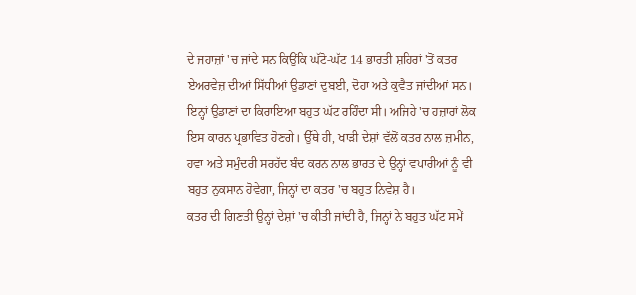ਦੇ ਜਹਾਜ਼ਾਂ 'ਚ ਜਾਂਦੇ ਸਨ ਕਿਉਂਕਿ ਘੱਟੋ-ਘੱਟ 14 ਭਾਰਤੀ ਸ਼ਹਿਰਾਂ 'ਤੋਂ ਕਤਰ ਏਅਰਵੇਜ਼ ਦੀਆਂ ਸਿੱਧੀਆਂ ਉਡਾਣਾਂ ਦੁਬਈ, ਦੋਹਾ ਅਤੇ ਕੁਵੈਤ ਜਾਂਦੀਆਂ ਸਨ। ਇਨ੍ਹਾਂ ਉਡਾਣਾਂ ਦਾ ਕਿਰਾਇਆ ਬਹੁਤ ਘੱਟ ਰਹਿੰਦਾ ਸੀ। ਅਜਿਹੇ 'ਚ ਹਜ਼ਾਰਾਂ ਲੋਕ ਇਸ ਕਾਰਨ ਪ੍ਰਭਾਵਿਤ ਹੋਣਗੇ। ਉੱਥੇ ਹੀ, ਖਾੜੀ ਦੇਸ਼ਾਂ ਵੱਲੋਂ ਕਤਰ ਨਾਲ ਜ਼ਮੀਨ, ਹਵਾ ਅਤੇ ਸਮੁੰਦਰੀ ਸਰਹੱਦ ਬੰਦ ਕਰਨ ਨਾਲ ਭਾਰਤ ਦੇ ਉਨ੍ਹਾਂ ਵਪਾਰੀਆਂ ਨੂੰ ਵੀ ਬਹੁਤ ਨੁਕਸਾਨ ਹੋਵੇਗਾ, ਜਿਨ੍ਹਾਂ ਦਾ ਕਤਰ 'ਚ ਬਹੁਤ ਨਿਵੇਸ਼ ਹੈ।
ਕਤਰ ਦੀ ਗਿਣਤੀ ਉਨ੍ਹਾਂ ਦੇਸ਼ਾਂ 'ਚ ਕੀਤੀ ਜਾਂਦੀ ਹੈ, ਜਿਨ੍ਹਾਂ ਨੇ ਬਹੁਤ ਘੱਟ ਸਮੇਂ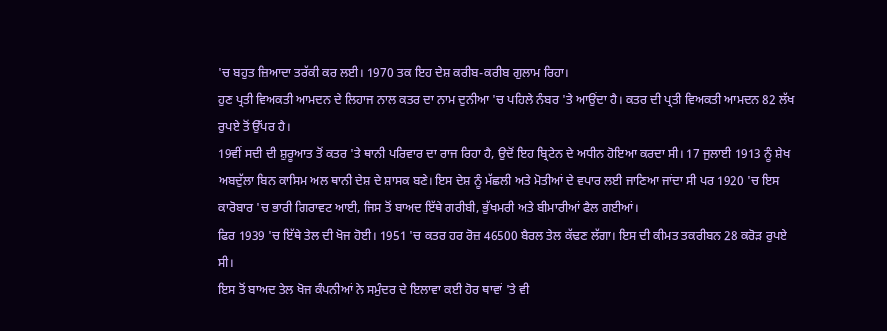'ਚ ਬਹੁਤ ਜ਼ਿਆਦਾ ਤਰੱਕੀ ਕਰ ਲਈ। 1970 ਤਕ ਇਹ ਦੇਸ਼ ਕਰੀਬ-ਕਰੀਬ ਗੁਲਾਮ ਰਿਹਾ।
ਹੁਣ ਪ੍ਰਤੀ ਵਿਅਕਤੀ ਆਮਦਨ ਦੇ ਲਿਹਾਜ ਨਾਲ ਕਤਰ ਦਾ ਨਾਮ ਦੁਨੀਆ 'ਚ ਪਹਿਲੇ ਨੰਬਰ 'ਤੇ ਆਉਂਦਾ ਹੈ। ਕਤਰ ਦੀ ਪ੍ਰਤੀ ਵਿਅਕਤੀ ਆਮਦਨ 82 ਲੱਖ ਰੁਪਏ ਤੋਂ ਉੱਪਰ ਹੈ।
19ਵੀਂ ਸਦੀ ਦੀ ਸ਼ੁਰੂਆਤ ਤੋਂ ਕਤਰ 'ਤੇ ਥਾਨੀ ਪਰਿਵਾਰ ਦਾ ਰਾਜ ਰਿਹਾ ਹੈ, ਉਦੋਂ ਇਹ ਬ੍ਰਿਟੇਨ ਦੇ ਅਧੀਨ ਹੋਇਆ ਕਰਦਾ ਸੀ। 17 ਜੁਲਾਈ 1913 ਨੂੰ ਸ਼ੇਖ ਅਬਦੁੱਲਾ ਬਿਨ ਕਾਸਿਮ ਅਲ ਥਾਨੀ ਦੇਸ਼ ਦੇ ਸ਼ਾਸਕ ਬਣੇ। ਇਸ ਦੇਸ਼ ਨੂੰ ਮੱਛਲੀ ਅਤੇ ਮੋਤੀਆਂ ਦੇ ਵਪਾਰ ਲਈ ਜਾਣਿਆ ਜਾਂਦਾ ਸੀ ਪਰ 1920 'ਚ ਇਸ ਕਾਰੋਬਾਰ 'ਚ ਭਾਰੀ ਗਿਰਾਵਟ ਆਈ, ਜਿਸ ਤੋਂ ਬਾਅਦ ਇੱਥੇ ਗਰੀਬੀ, ਭੁੱਖਮਰੀ ਅਤੇ ਬੀਮਾਰੀਆਂ ਫੈਲ ਗਈਆਂ।
ਫਿਰ 1939 'ਚ ਇੱਥੇ ਤੇਲ ਦੀ ਖੋਜ ਹੋਈ। 1951 'ਚ ਕਤਰ ਹਰ ਰੋਜ਼ 46500 ਬੈਰਲ ਤੇਲ ਕੱਢਣ ਲੱਗਾ। ਇਸ ਦੀ ਕੀਮਤ ਤਕਰੀਬਨ 28 ਕਰੋੜ ਰੁਪਏ ਸੀ।
ਇਸ ਤੋਂ ਬਾਅਦ ਤੇਲ ਖੋਜ ਕੰਪਨੀਆਂ ਨੇ ਸਮੁੰਦਰ ਦੇ ਇਲਾਵਾ ਕਈ ਹੋਰ ਥਾਵਾਂ 'ਤੇ ਵੀ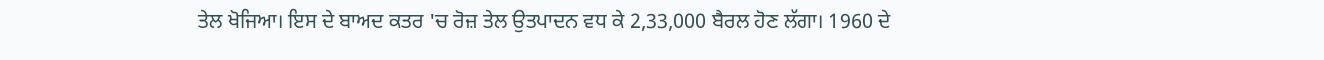ਤੇਲ ਖੋਜਿਆ। ਇਸ ਦੇ ਬਾਅਦ ਕਤਰ 'ਚ ਰੋਜ਼ ਤੇਲ ਉਤਪਾਦਨ ਵਧ ਕੇ 2,33,000 ਬੈਰਲ ਹੋਣ ਲੱਗਾ। 1960 ਦੇ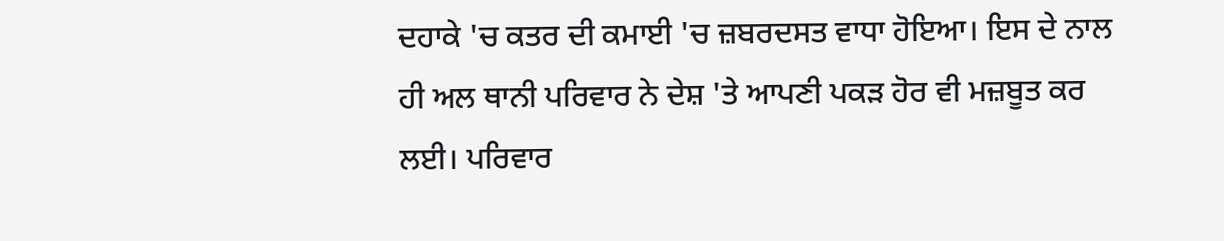ਦਹਾਕੇ 'ਚ ਕਤਰ ਦੀ ਕਮਾਈ 'ਚ ਜ਼ਬਰਦਸਤ ਵਾਧਾ ਹੋਇਆ। ਇਸ ਦੇ ਨਾਲ ਹੀ ਅਲ ਥਾਨੀ ਪਰਿਵਾਰ ਨੇ ਦੇਸ਼ 'ਤੇ ਆਪਣੀ ਪਕੜ ਹੋਰ ਵੀ ਮਜ਼ਬੂਤ ਕਰ ਲਈ। ਪਰਿਵਾਰ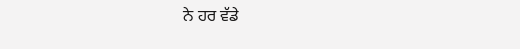ਨੇ ਹਰ ਵੱਡੇ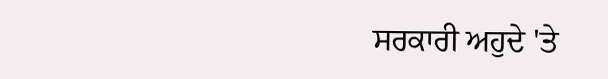ਸਰਕਾਰੀ ਅਹੁਦੇ 'ਤੇ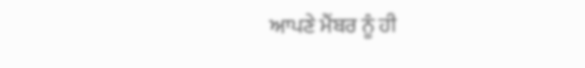ਆਪਣੇ ਮੈਂਬਰ ਨੂੰ ਹੀ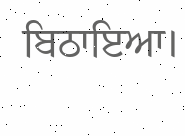ਬਿਠਾਇਆ।